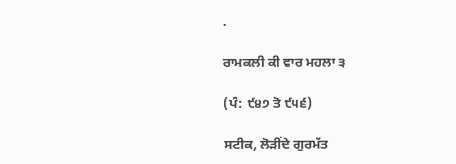.

ਰਾਮਕਲੀ ਕੀ ਵਾਰ ਮਹਲਾ ੩

(ਪੰ: ੯੪੭ ਤੋ ੯੫੬)

ਸਟੀਕ, ਲੋੜੀਂਦੇ ਗੁਰਮੱਤ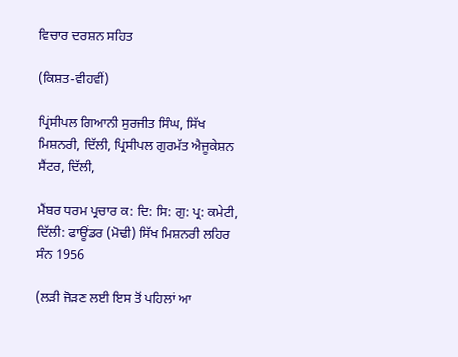ਵਿਚਾਰ ਦਰਸ਼ਨ ਸਹਿਤ

(ਕਿਸ਼ਤ-ਵੀਹਵੀਂ)

ਪ੍ਰਿਂਸੀਪਲ ਗਿਆਨੀ ਸੁਰਜੀਤ ਸਿੰਘ, ਸਿੱਖ ਮਿਸ਼ਨਰੀ, ਦਿੱਲੀ, ਪ੍ਰਿਂਸੀਪਲ ਗੁਰਮੱਤ ਐਜੂਕੇਸ਼ਨ ਸੈਂਟਰ, ਦਿੱਲੀ,

ਮੈਂਬਰ ਧਰਮ ਪ੍ਰਚਾਰ ਕ: ਦਿ: ਸਿ: ਗੁ: ਪ੍ਰ: ਕਮੇਟੀ, ਦਿੱਲੀ: ਫਾਊਂਡਰ (ਮੋਢੀ) ਸਿੱਖ ਮਿਸ਼ਨਰੀ ਲਹਿਰ ਸੰਨ 1956

(ਲੜੀ ਜੋੜਣ ਲਈ ਇਸ ਤੋਂ ਪਹਿਲਾਂ ਆ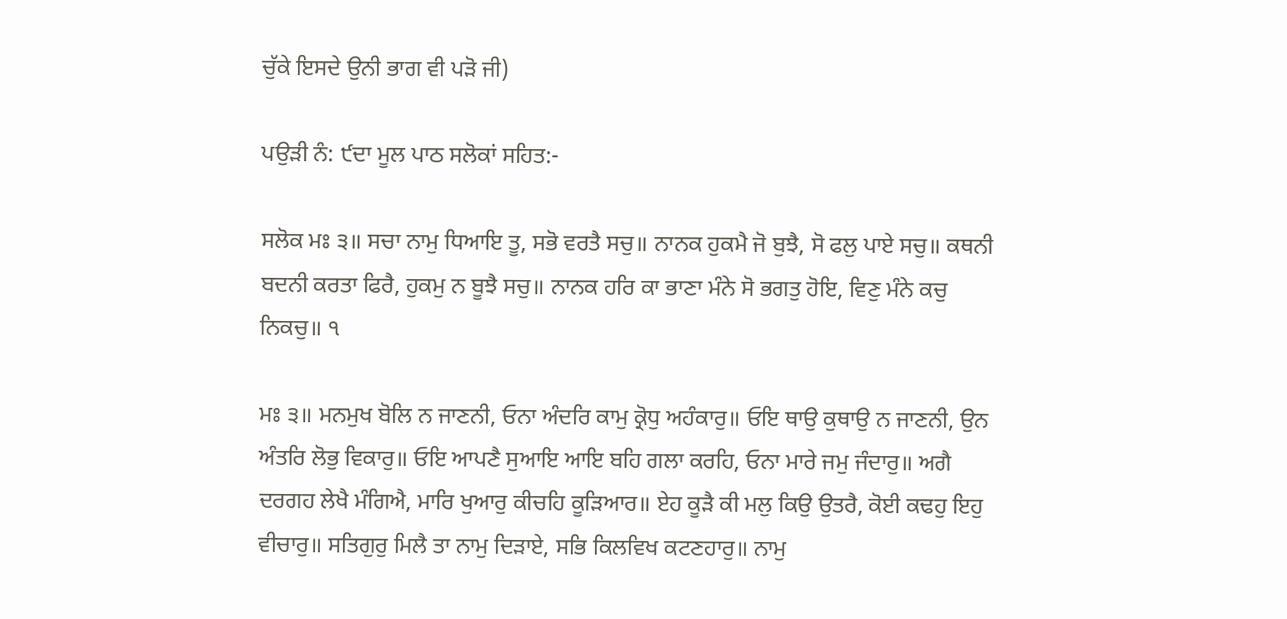ਚੁੱਕੇ ਇਸਦੇ ਉਨੀ ਭਾਗ ਵੀ ਪੜੋ ਜੀ)

ਪਉੜੀ ਨੰ: ੯ਦਾ ਮੂਲ ਪਾਠ ਸਲੋਕਾਂ ਸਹਿਤ:-

ਸਲੋਕ ਮਃ ੩॥ ਸਚਾ ਨਾਮੁ ਧਿਆਇ ਤੂ, ਸਭੋ ਵਰਤੈ ਸਚੁ॥ ਨਾਨਕ ਹੁਕਮੈ ਜੋ ਬੁਝੈ, ਸੋ ਫਲੁ ਪਾਏ ਸਚੁ॥ ਕਥਨੀ ਬਦਨੀ ਕਰਤਾ ਫਿਰੈ, ਹੁਕਮੁ ਨ ਬੂਝੈ ਸਚੁ॥ ਨਾਨਕ ਹਰਿ ਕਾ ਭਾਣਾ ਮੰਨੇ ਸੋ ਭਗਤੁ ਹੋਇ, ਵਿਣੁ ਮੰਨੇ ਕਚੁ ਨਿਕਚੁ॥ ੧

ਮਃ ੩॥ ਮਨਮੁਖ ਬੋਲਿ ਨ ਜਾਣਨੀ, ਓਨਾ ਅੰਦਰਿ ਕਾਮੁ ਕ੍ਰੋਧੁ ਅਹੰਕਾਰੁ॥ ਓਇ ਥਾਉ ਕੁਥਾਉ ਨ ਜਾਣਨੀ, ਉਨ ਅੰਤਰਿ ਲੋਭੁ ਵਿਕਾਰੁ॥ ਓਇ ਆਪਣੈ ਸੁਆਇ ਆਇ ਬਹਿ ਗਲਾ ਕਰਹਿ, ਓਨਾ ਮਾਰੇ ਜਮੁ ਜੰਦਾਰੁ॥ ਅਗੈ ਦਰਗਹ ਲੇਖੈ ਮੰਗਿਐ, ਮਾਰਿ ਖੁਆਰੁ ਕੀਚਹਿ ਕੂੜਿਆਰ॥ ਏਹ ਕੂੜੈ ਕੀ ਮਲੁ ਕਿਉ ਉਤਰੈ, ਕੋਈ ਕਢਹੁ ਇਹੁ ਵੀਚਾਰੁ॥ ਸਤਿਗੁਰੁ ਮਿਲੈ ਤਾ ਨਾਮੁ ਦਿੜਾਏ, ਸਭਿ ਕਿਲਵਿਖ ਕਟਣਹਾਰੁ॥ ਨਾਮੁ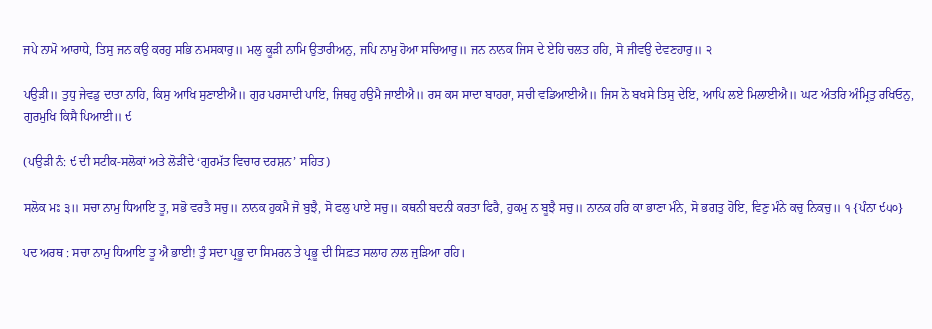ਜਪੇ ਨਾਮੋ ਆਰਾਧੇ, ਤਿਸੁ ਜਨ ਕਉ ਕਰਹੁ ਸਭਿ ਨਮਸਕਾਰੁ॥ ਮਲੁ ਕੂੜੀ ਨਾਮਿ ਉਤਾਰੀਅਨੁ, ਜਪਿ ਨਾਮੁ ਹੋਆ ਸਚਿਆਰੁ॥ ਜਨ ਨਾਨਕ ਜਿਸ ਦੇ ਏਹਿ ਚਲਤ ਹਹਿ, ਸੋ ਜੀਵਉ ਦੇਵਣਹਾਰੁ॥ ੨

ਪਉੜੀ॥ ਤੁਧੁ ਜੇਵਡੁ ਦਾਤਾ ਨਾਹਿ, ਕਿਸੁ ਆਖਿ ਸੁਣਾਈਐ॥ ਗੁਰ ਪਰਸਾਦੀ ਪਾਇ, ਜਿਥਹੁ ਹਉਮੈ ਜਾਈਐ॥ ਰਸ ਕਸ ਸਾਦਾ ਬਾਹਰਾ, ਸਚੀ ਵਡਿਆਈਐ॥ ਜਿਸ ਨੋ ਬਖਸੇ ਤਿਸੁ ਦੇਇ, ਆਪਿ ਲਏ ਮਿਲਾਈਐ॥ ਘਟ ਅੰਤਰਿ ਅੰਮ੍ਰਿਤੁ ਰਖਿਓਨੁ, ਗੁਰਮੁਖਿ ਕਿਸੈ ਪਿਆਈ॥ ੯

(ਪਉੜੀ ਨੰ: ੯ ਦੀ ਸਟੀਕ-ਸਲੋਕਾਂ ਅਤੇ ਲੋੜੀਂਦੇ ‘ਗੁਰਮੱਤ ਵਿਚਾਰ ਦਰਸ਼ਨ’ ਸਹਿਤ)

ਸਲੋਕ ਮਃ ੩॥ ਸਚਾ ਨਾਮੁ ਧਿਆਇ ਤੂ, ਸਭੋ ਵਰਤੈ ਸਚੁ॥ ਨਾਨਕ ਹੁਕਮੈ ਜੋ ਬੁਝੈ, ਸੋ ਫਲੁ ਪਾਏ ਸਚੁ॥ ਕਥਨੀ ਬਦਨੀ ਕਰਤਾ ਫਿਰੈ, ਹੁਕਮੁ ਨ ਬੂਝੈ ਸਚੁ॥ ਨਾਨਕ ਹਰਿ ਕਾ ਭਾਣਾ ਮੰਨੇ, ਸੋ ਭਗਤੁ ਹੋਇ, ਵਿਣੁ ਮੰਨੇ ਕਚੁ ਨਿਕਚੁ॥ ੧ {ਪੰਨਾ ੯੫੦}

ਪਦ ਅਰਥ : ਸਚਾ ਨਾਮੁ ਧਿਆਇ ਤੂ ਐ ਭਾਈ! ਤੁੰ ਸਦਾ ਪ੍ਰਭੂ ਦਾ ਸਿਮਰਨ ਤੇ ਪ੍ਰਭੂ ਦੀ ਸਿਫ਼ਤ ਸਲਾਹ ਨਾਲ ਜੁੜਿਆ ਰਹਿ।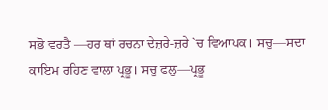ਸਭੋ ਵਰਤੈ —ਹਰ ਥਾਂ ਰਚਨਾ ਦੇਜ਼ਰੇ-ਜ਼ਰੇ `ਚ ਵਿਆਪਕ। ਸਚੁ—ਸਦਾ ਕਾਇਮ ਰਹਿਣ ਵਾਲਾ ਪ੍ਰਭੂ। ਸਚੁ ਫਲੁ—ਪ੍ਰਭੂ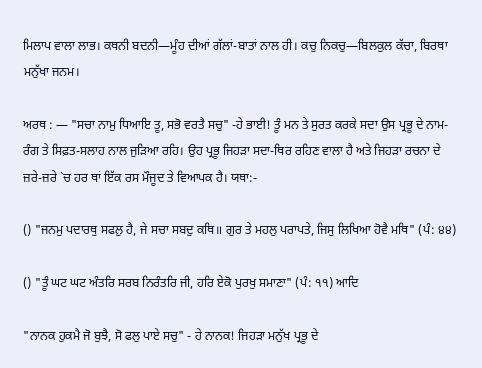ਮਿਲਾਪ ਵਾਲਾ ਲਾਭ। ਕਥਨੀ ਬਦਨੀ—ਮੂੰਹ ਦੀਆਂ ਗੱਲਾਂ-ਬਾਤਾਂ ਨਾਲ ਹੀ। ਕਚੁ ਨਿਕਚੁ—ਬਿਲਕੁਲ ਕੱਚਾ, ਬਿਰਥਾ ਮਨੁੱਖਾ ਜਨਮ।

ਅਰਥ : — "ਸਚਾ ਨਾਮੁ ਧਿਆਇ ਤੂ, ਸਭੋ ਵਰਤੈ ਸਚੁ" -ਹੇ ਭਾਈ! ਤੂੰ ਮਨ ਤੇ ਸੁਰਤ ਕਰਕੇ ਸਦਾ ਉਸ ਪ੍ਰਭੂ ਦੇ ਨਾਮ-ਰੰਗ ਤੇ ਸਿਫ਼ਤ-ਸਲਾਹ ਨਾਲ ਜੁੜਿਆ ਰਹਿ। ਉਹ ਪ੍ਰਭੂ ਜਿਹੜਾ ਸਦਾ-ਥਿਰ ਰਹਿਣ ਵਾਲਾ ਹੈ ਅਤੇ ਜਿਹੜਾ ਰਚਨਾ ਦੇ ਜ਼ਰੇ-ਜ਼ਰੇ `ਚ ਹਰ ਥਾਂ ਇੱਕ ਰਸ ਮੌਜੂਦ ਤੇ ਵਿਆਪਕ ਹੈ। ਯਥਾ:-

() "ਜਨਮੁ ਪਦਾਰਥੁ ਸਫਲੁ ਹੈ, ਜੇ ਸਚਾ ਸਬਦੁ ਕਥਿ॥ ਗੁਰ ਤੇ ਮਹਲੁ ਪਰਾਪਤੇ, ਜਿਸੁ ਲਿਖਿਆ ਹੋਵੈ ਮਥਿ" (ਪੰ: ੪੪)

() "ਤੂੰ ਘਟ ਘਟ ਅੰਤਰਿ ਸਰਬ ਨਿਰੰਤਰਿ ਜੀ, ਹਰਿ ਏਕੋ ਪੁਰਖੁ ਸਮਾਣਾ" (ਪੰ: ੧੧) ਆਦਿ

"ਨਾਨਕ ਹੁਕਮੈ ਜੋ ਬੁਝੈ, ਸੋ ਫਲੁ ਪਾਏ ਸਚੁ" - ਹੇ ਨਾਨਕ! ਜਿਹੜਾ ਮਨੁੱਖ ਪ੍ਰਭੂ ਦੇ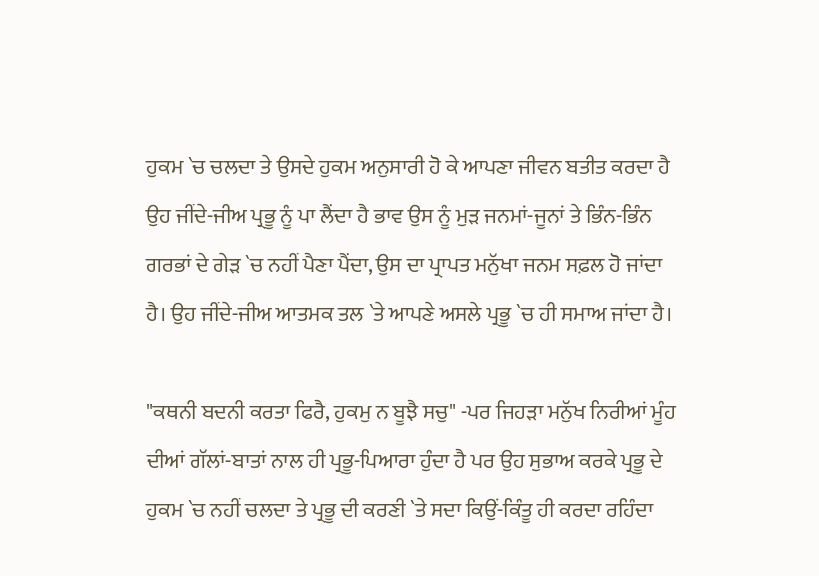ਹੁਕਮ `ਚ ਚਲਦਾ ਤੇ ਉਸਦੇ ਹੁਕਮ ਅਨੁਸਾਰੀ ਹੋ ਕੇ ਆਪਣਾ ਜੀਵਨ ਬਤੀਤ ਕਰਦਾ ਹੈ ਉਹ ਜੀਂਦੇ-ਜੀਅ ਪ੍ਰਭੂ ਨੂੰ ਪਾ ਲੈਂਦਾ ਹੈ ਭਾਵ ਉਸ ਨੂੰ ਮੁੜ ਜਨਮਾਂ-ਜੂਨਾਂ ਤੇ ਭਿੰਨ-ਭਿੰਨ ਗਰਭਾਂ ਦੇ ਗੇੜ `ਚ ਨਹੀਂ ਪੈਣਾ ਪੈਂਦਾ, ਉਸ ਦਾ ਪ੍ਰਾਪਤ ਮਨੁੱਖਾ ਜਨਮ ਸਫ਼ਲ ਹੋ ਜਾਂਦਾ ਹੈ। ਉਹ ਜੀਂਦੇ-ਜੀਅ ਆਤਮਕ ਤਲ `ਤੇ ਆਪਣੇ ਅਸਲੇ ਪ੍ਰਭੂ `ਚ ਹੀ ਸਮਾਅ ਜਾਂਦਾ ਹੈ।

"ਕਥਨੀ ਬਦਨੀ ਕਰਤਾ ਫਿਰੈ, ਹੁਕਮੁ ਨ ਬੂਝੈ ਸਚੁ" -ਪਰ ਜਿਹੜਾ ਮਨੁੱਖ ਨਿਰੀਆਂ ਮੂੰਹ ਦੀਆਂ ਗੱਲਾਂ-ਬਾਤਾਂ ਨਾਲ ਹੀ ਪ੍ਰਭੂ-ਪਿਆਰਾ ਹੁੰਦਾ ਹੈ ਪਰ ਉਹ ਸੁਭਾਅ ਕਰਕੇ ਪ੍ਰਭੂ ਦੇ ਹੁਕਮ `ਚ ਨਹੀਂ ਚਲਦਾ ਤੇ ਪ੍ਰਭੂ ਦੀ ਕਰਣੀ `ਤੇ ਸਦਾ ਕਿਉਂ-ਕਿੰਤੂ ਹੀ ਕਰਦਾ ਰਹਿੰਦਾ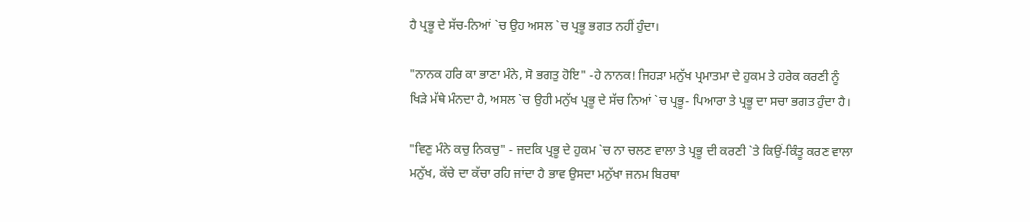ਹੈ ਪ੍ਰਭੂ ਦੇ ਸੱਚ-ਨਿਆਂ `ਚ ਉਹ ਅਸਲ `ਚ ਪ੍ਰਭੂ ਭਗਤ ਨਹੀਂ ਹੁੰਦਾ।

"ਨਾਨਕ ਹਰਿ ਕਾ ਭਾਣਾ ਮੰਨੇ, ਸੋ ਭਗਤੁ ਹੋਇ" -ਹੇ ਨਾਨਕ! ਜਿਹੜਾ ਮਨੁੱਖ ਪ੍ਰਮਾਤਮਾ ਦੇ ਹੁਕਮ ਤੇ ਹਰੇਕ ਕਰਣੀ ਨੂੰ ਖਿੜੇ ਮੱਥੇ ਮੰਨਦਾ ਹੈ, ਅਸਲ `ਚ ਉਹੀ ਮਨੁੱਖ ਪ੍ਰਭੂ ਦੇ ਸੱਚ ਨਿਆਂ `ਚ ਪ੍ਰਭੂ- ਪਿਆਰਾ ਤੇ ਪ੍ਰਭੂ ਦਾ ਸਚਾ ਭਗਤ ਹੁੰਦਾ ਹੈ।

"ਵਿਣੁ ਮੰਨੇ ਕਚੁ ਨਿਕਚੁ" - ਜਦਕਿ ਪ੍ਰਭੂ ਦੇ ਹੁਕਮ `ਚ ਨਾ ਚਲਣ ਵਾਲਾ ਤੇ ਪ੍ਰਭੂ ਦੀ ਕਰਣੀ `ਤੇ ਕਿਉਂ-ਕਿੰਤੂ ਕਰਣ ਵਾਲਾ ਮਨੁੱਖ, ਕੱਚੇ ਦਾ ਕੱਚਾ ਰਹਿ ਜਾਂਦਾ ਹੈ ਭਾਵ ਉਸਦਾ ਮਨੁੱਖਾ ਜਨਮ ਬਿਰਥਾ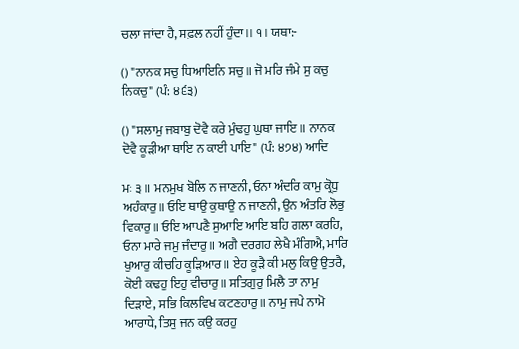ਚਲਾ ਜਾਂਦਾ ਹੈ, ਸਫ਼ਲ ਨਹੀਂ ਹੁੰਦਾ।। ੧। ਯਥਾ:-

() "ਨਾਨਕ ਸਚੁ ਧਿਆਇਨਿ ਸਚੁ॥ ਜੋ ਮਰਿ ਜੰਮੇ ਸੁ ਕਚੁ ਨਿਕਚੁ" (ਪੰ: ੪੬੩)

() "ਸਲਾਮੁ ਜਬਾਬੁ ਦੋਵੈ ਕਰੇ ਮੁੰਢਹੁ ਘੁਥਾ ਜਾਇ॥ ਨਾਨਕ ਦੋਵੈ ਕੂੜੀਆ ਥਾਇ ਨ ਕਾਈ ਪਾਇ" (ਪੰ: ੪੭੪) ਆਦਿ

ਮਃ ੩॥ ਮਨਮੁਖ ਬੋਲਿ ਨ ਜਾਣਨੀ, ਓਨਾ ਅੰਦਰਿ ਕਾਮੁ ਕ੍ਰੋਧੁ ਅਹੰਕਾਰੁ॥ ਓਇ ਥਾਉ ਕੁਥਾਉ ਨ ਜਾਣਨੀ, ਉਨ ਅੰਤਰਿ ਲੋਭੁ ਵਿਕਾਰੁ॥ ਓਇ ਆਪਣੈ ਸੁਆਇ ਆਇ ਬਹਿ ਗਲਾ ਕਰਹਿ, ਓਨਾ ਮਾਰੇ ਜਮੁ ਜੰਦਾਰੁ॥ ਅਗੈ ਦਰਗਹ ਲੇਖੈ ਮੰਗਿਐ, ਮਾਰਿ ਖੁਆਰੁ ਕੀਚਹਿ ਕੂੜਿਆਰ॥ ਏਹ ਕੂੜੈ ਕੀ ਮਲੁ ਕਿਉ ਉਤਰੈ, ਕੋਈ ਕਢਹੁ ਇਹੁ ਵੀਚਾਰੁ॥ ਸਤਿਗੁਰੁ ਮਿਲੈ ਤਾ ਨਾਮੁ ਦਿੜਾਏ, ਸਭਿ ਕਿਲਵਿਖ ਕਟਣਹਾਰੁ॥ ਨਾਮੁ ਜਪੇ ਨਾਮੋ ਆਰਾਧੇ, ਤਿਸੁ ਜਨ ਕਉ ਕਰਹੁ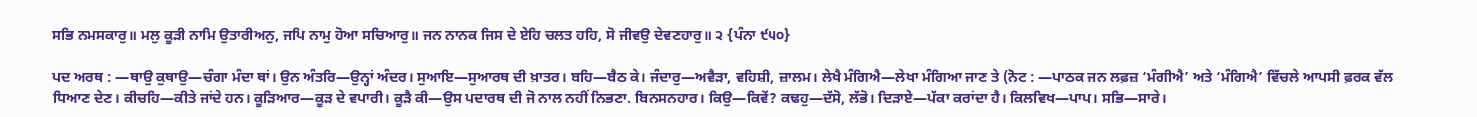ਸਭਿ ਨਮਸਕਾਰੁ॥ ਮਲੁ ਕੂੜੀ ਨਾਮਿ ਉਤਾਰੀਅਨੁ, ਜਪਿ ਨਾਮੁ ਹੋਆ ਸਚਿਆਰੁ॥ ਜਨ ਨਾਨਕ ਜਿਸ ਦੇ ਏਹਿ ਚਲਤ ਹਹਿ, ਸੋ ਜੀਵਉ ਦੇਵਣਹਾਰੁ॥ ੨ {ਪੰਨਾ ੯੫੦}

ਪਦ ਅਰਥ : —ਥਾਉ ਕੁਥਾਉ—ਚੰਗਾ ਮੰਦਾ ਥਾਂ। ਉਨ ਅੰਤਰਿ—ਉਨ੍ਹਾਂ ਅੰਦਰ। ਸੁਆਇ—ਸੁਆਰਥ ਦੀ ਖ਼ਾਤਰ। ਬਹਿ—ਬੈਠ ਕੇ। ਜੰਦਾਰੁ—ਅਵੈੜਾ, ਵਹਿਸ਼ੀ, ਜ਼ਾਲਮ। ਲੇਖੈ ਮੰਗਿਐ—ਲੇਖਾ ਮੰਗਿਆ ਜਾਣ ਤੇ (ਨੋਟ : —ਪਾਠਕ ਜਨ ਲਫ਼ਜ਼ ‘ਮੰਗੀਐ’ ਅਤੇ ‘ਮੰਗਿਐ’ ਵਿੱਚਲੇ ਆਪਸੀ ਫ਼ਰਕ ਵੱਲ ਧਿਆਣ ਦੇਣ। ਕੀਚਹਿ—ਕੀਤੇ ਜਾਂਦੇ ਹਨ। ਕੂੜਿਆਰ—ਕੂੜ ਦੇ ਵਪਾਰੀ। ਕੂੜੈ ਕੀ—ਉਸ ਪਦਾਰਥ ਦੀ ਜੋ ਨਾਲ ਨਹੀਂ ਨਿਭਣਾ. ਬਿਨਸਨਹਾਰ। ਕਿਉ—ਕਿਵੇਂ? ਕਢਹੁ—ਦੱਸੋ, ਲੱਭੋ। ਦਿੜਾਏ—ਪੱਕਾ ਕਰਾਂਦਾ ਹੈ। ਕਿਲਵਿਖ—ਪਾਪ। ਸਭਿ—ਸਾਰੇ।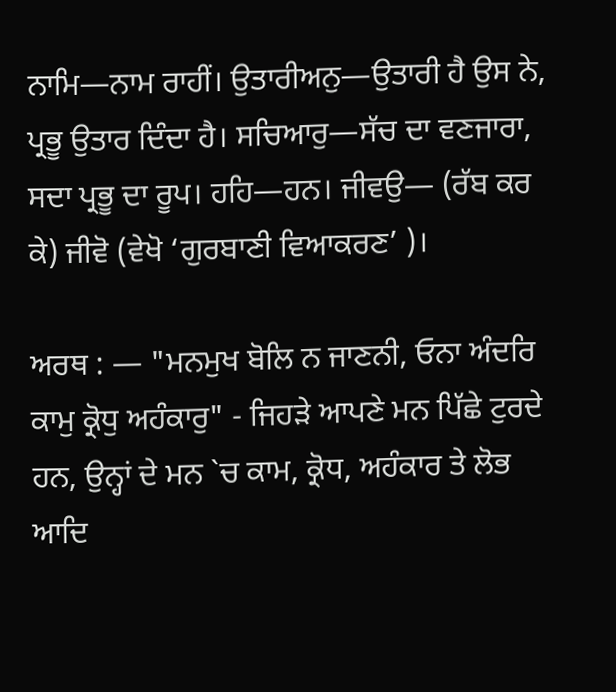ਨਾਮਿ—ਨਾਮ ਰਾਹੀਂ। ਉਤਾਰੀਅਨੁ—ਉਤਾਰੀ ਹੈ ਉਸ ਨੇ, ਪ੍ਰਭੂ ਉਤਾਰ ਦਿੰਦਾ ਹੈ। ਸਚਿਆਰੁ—ਸੱਚ ਦਾ ਵਣਜਾਰਾ, ਸਦਾ ਪ੍ਰਭੂ ਦਾ ਰੂਪ। ਹਹਿ—ਹਨ। ਜੀਵਉ— (ਰੱਬ ਕਰ ਕੇ) ਜੀਵੋ (ਵੇਖੋ ‘ਗੁਰਬਾਣੀ ਵਿਆਕਰਣ’ )।

ਅਰਥ : — "ਮਨਮੁਖ ਬੋਲਿ ਨ ਜਾਣਨੀ, ਓਨਾ ਅੰਦਰਿ ਕਾਮੁ ਕ੍ਰੋਧੁ ਅਹੰਕਾਰੁ" - ਜਿਹੜੇ ਆਪਣੇ ਮਨ ਪਿੱਛੇ ਟੁਰਦੇ ਹਨ, ਉਨ੍ਹਾਂ ਦੇ ਮਨ `ਚ ਕਾਮ, ਕ੍ਰੋਧ, ਅਹੰਕਾਰ ਤੇ ਲੋਭ ਆਦਿ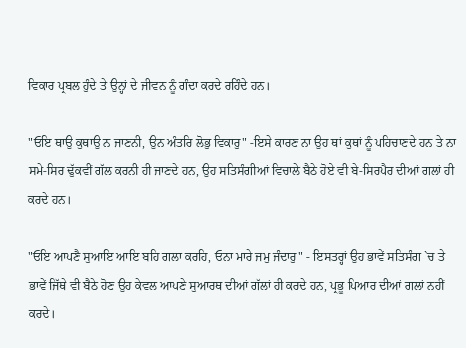ਵਿਕਾਰ ਪ੍ਰਬਲ ਹੁੰਦੇ ਤੇ ਉਨ੍ਹਾਂ ਦੇ ਜੀਵਨ ਨੂੰ ਗੰਦਾ ਕਰਦੇ ਰਹਿੰਦੇ ਹਨ।

"ਓਇ ਥਾਉ ਕੁਥਾਉ ਨ ਜਾਣਨੀ, ਉਨ ਅੰਤਰਿ ਲੋਭੁ ਵਿਕਾਰੁ" -ਇਸੇ ਕਾਰਣ ਨਾ ਉਹ ਥਾਂ ਕੁਥਾਂ ਨੂੰ ਪਹਿਚਾਣਦੇ ਹਨ ਤੇ ਨਾ ਸਮੇ-ਸਿਰ ਢੁੱਕਵੀਂ ਗੱਲ ਕਰਨੀ ਹੀ ਜਾਣਦੇ ਹਨ, ਉਹ ਸਤਿਸੰਗੀਆਂ ਵਿਚਾਲੇ ਬੈਠੇ ਹੋਏ ਵੀ ਬੇ-ਸਿਰਪੈਰ ਦੀਆਂ ਗਲਾਂ ਹੀ ਕਰਦੇ ਹਨ।

"ਓਇ ਆਪਣੈ ਸੁਆਇ ਆਇ ਬਹਿ ਗਲਾ ਕਰਹਿ, ਓਨਾ ਮਾਰੇ ਜਮੁ ਜੰਦਾਰੁ" - ਇਸਤਰ੍ਹਾਂ ਉਹ ਭਾਵੇਂ ਸਤਿਸੰਗ `ਚ ਤੇ ਭਾਵੇਂ ਜਿੱਥੇ ਵੀ ਬੈਠੇ ਹੋਣ ਉਹ ਕੇਵਲ ਆਪਣੇ ਸੁਆਰਥ ਦੀਆਂ ਗੱਲਾਂ ਹੀ ਕਰਦੇ ਹਨ, ਪ੍ਰਭੂ ਪਿਆਰ ਦੀਆਂ ਗਲਾਂ ਨਹੀਂ ਕਰਦੇ।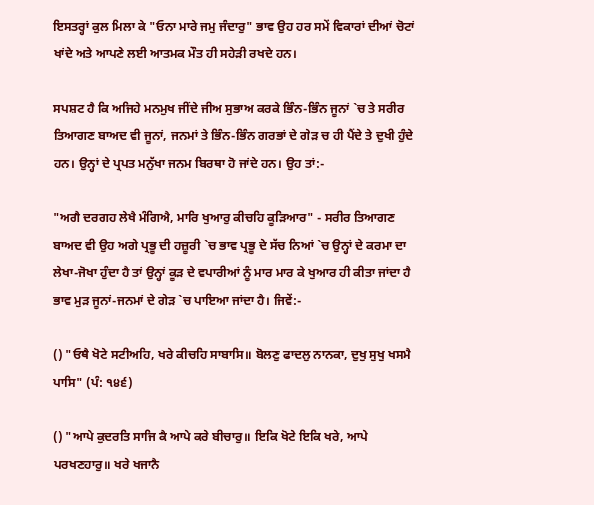ਇਸਤਰ੍ਹਾਂ ਕੁਲ ਮਿਲਾ ਕੇ "ਓਨਾ ਮਾਰੇ ਜਮੁ ਜੰਦਾਰੁ" ਭਾਵ ਉਹ ਹਰ ਸਮੇਂ ਵਿਕਾਰਾਂ ਦੀਆਂ ਚੋਟਾਂ ਖਾਂਦੇ ਅਤੇ ਆਪਣੇ ਲਈ ਆਤਮਕ ਮੌਤ ਹੀ ਸਹੇੜੀ ਰਖਦੇ ਹਨ।

ਸਪਸ਼ਟ ਹੈ ਕਿ ਅਜਿਹੇ ਮਨਮੁਖ ਜੀਂਦੇ ਜੀਅ ਸੁਭਾਅ ਕਰਕੇ ਭਿੰਨ-ਭਿੰਨ ਜੂਨਾਂ `ਚ ਤੇ ਸਰੀਰ ਤਿਆਗਣ ਬਾਅਦ ਵੀ ਜੂਨਾਂ, ਜਨਮਾਂ ਤੇ ਭਿੰਨ-ਭਿੰਨ ਗਰਭਾਂ ਦੇ ਗੇੜ ਚ ਹੀ ਪੈਂਦੇ ਤੇ ਦੁਖੀ ਹੁੰਦੇ ਹਨ। ਉਨ੍ਹਾਂ ਦੇ ਪ੍ਰਪਤ ਮਨੁੱਖਾ ਜਨਮ ਬਿਰਥਾ ਹੋ ਜਾਂਦੇ ਹਨ। ਉਹ ਤਾਂ:-

"ਅਗੈ ਦਰਗਹ ਲੇਖੈ ਮੰਗਿਐ, ਮਾਰਿ ਖੁਆਰੁ ਕੀਚਹਿ ਕੂੜਿਆਰ" - ਸਰੀਰ ਤਿਆਗਣ ਬਾਅਦ ਵੀ ਉਹ ਅਗੇ ਪ੍ਰਭੂ ਦੀ ਹਜ਼ੂਰੀ `ਚ ਭਾਵ ਪ੍ਰਭੂ ਦੇ ਸੱਚ ਨਿਆਂ `ਚ ਉਨ੍ਹਾਂ ਦੇ ਕਰਮਾ ਦਾ ਲੇਖਾ-ਜੋਖਾ ਹੁੰਦਾ ਹੈ ਤਾਂ ਉਨ੍ਹਾਂ ਕੂੜ ਦੇ ਵਪਾਰੀਆਂ ਨੂੰ ਮਾਰ ਮਾਰ ਕੇ ਖੁਆਰ ਹੀ ਕੀਤਾ ਜਾਂਦਾ ਹੈ ਭਾਵ ਮੁੜ ਜੂਨਾਂ-ਜਨਮਾਂ ਦੇ ਗੇੜ `ਚ ਪਾਇਆ ਜਾਂਦਾ ਹੈ। ਜਿਵੇਂ:-

() "ਓਥੈ ਖੋਟੇ ਸਟੀਅਹਿ, ਖਰੇ ਕੀਚਹਿ ਸਾਬਾਸਿ॥ ਬੋਲਣੁ ਫਾਦਲੁ ਨਾਨਕਾ, ਦੁਖੁ ਸੁਖੁ ਖਸਮੈ ਪਾਸਿ" (ਪੰ: ੧੪੬)

() "ਆਪੇ ਕੁਦਰਤਿ ਸਾਜਿ ਕੈ ਆਪੇ ਕਰੇ ਬੀਚਾਰੁ॥ ਇਕਿ ਖੋਟੇ ਇਕਿ ਖਰੇ, ਆਪੇ ਪਰਖਣਹਾਰੁ॥ ਖਰੇ ਖਜਾਨੈ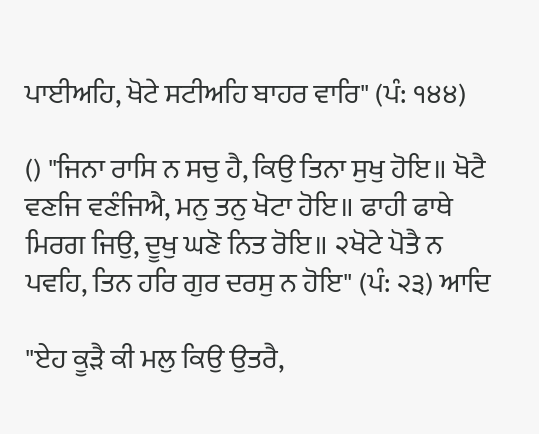ਪਾਈਅਹਿ, ਖੋਟੇ ਸਟੀਅਹਿ ਬਾਹਰ ਵਾਰਿ" (ਪੰ: ੧੪੪)

() "ਜਿਨਾ ਰਾਸਿ ਨ ਸਚੁ ਹੈ, ਕਿਉ ਤਿਨਾ ਸੁਖੁ ਹੋਇ॥ ਖੋਟੈ ਵਣਜਿ ਵਣੰਜਿਐ, ਮਨੁ ਤਨੁ ਖੋਟਾ ਹੋਇ॥ ਫਾਹੀ ਫਾਥੇ ਮਿਰਗ ਜਿਉ, ਦੂਖੁ ਘਣੋ ਨਿਤ ਰੋਇ॥ ੨ਖੋਟੇ ਪੋਤੈ ਨ ਪਵਹਿ, ਤਿਨ ਹਰਿ ਗੁਰ ਦਰਸੁ ਨ ਹੋਇ" (ਪੰ: ੨੩) ਆਦਿ

"ਏਹ ਕੂੜੈ ਕੀ ਮਲੁ ਕਿਉ ਉਤਰੈ,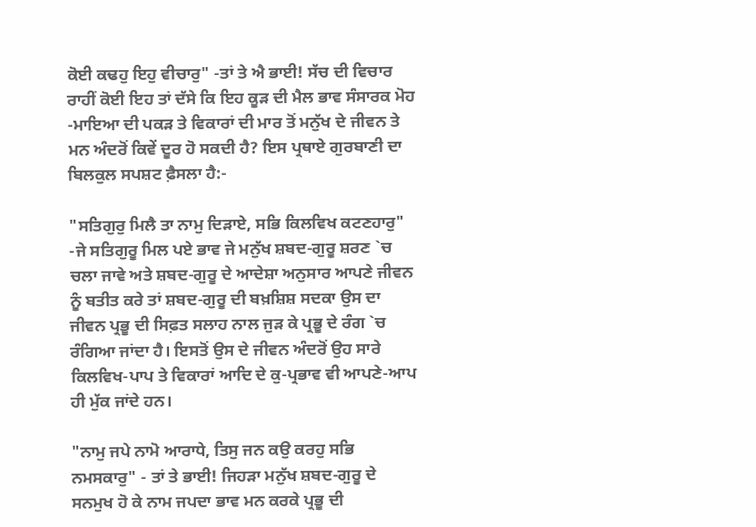ਕੋਈ ਕਢਹੁ ਇਹੁ ਵੀਚਾਰੁ" -ਤਾਂ ਤੇ ਐ ਭਾਈ! ਸੱਚ ਦੀ ਵਿਚਾਰ ਰਾਹੀਂ ਕੋਈ ਇਹ ਤਾਂ ਦੱਸੇ ਕਿ ਇਹ ਕੂੜ ਦੀ ਮੈਲ ਭਾਵ ਸੰਸਾਰਕ ਮੋਹ -ਮਾਇਆ ਦੀ ਪਕੜ ਤੇ ਵਿਕਾਰਾਂ ਦੀ ਮਾਰ ਤੋਂ ਮਨੁੱਖ ਦੇ ਜੀਵਨ ਤੇ ਮਨ ਅੰਦਰੋਂ ਕਿਵੇਂ ਦੂਰ ਹੋ ਸਕਦੀ ਹੈ? ਇਸ ਪ੍ਰਥਾਏ ਗੁਰਬਾਣੀ ਦਾ ਬਿਲਕੁਲ ਸਪਸ਼ਟ ਫ਼ੈਸਲਾ ਹੈ:-

"ਸਤਿਗੁਰੁ ਮਿਲੈ ਤਾ ਨਾਮੁ ਦਿੜਾਏ, ਸਭਿ ਕਿਲਵਿਖ ਕਟਣਹਾਰੁ" -ਜੇ ਸਤਿਗੁਰੂ ਮਿਲ ਪਏ ਭਾਵ ਜੇ ਮਨੁੱਖ ਸ਼ਬਦ-ਗੁਰੂ ਸ਼ਰਣ `ਚ ਚਲਾ ਜਾਵੇ ਅਤੇ ਸ਼ਬਦ-ਗੁਰੂ ਦੇ ਆਦੇਸ਼ਾ ਅਨੁਸਾਰ ਆਪਣੇ ਜੀਵਨ ਨੂੰ ਬਤੀਤ ਕਰੇ ਤਾਂ ਸ਼ਬਦ-ਗੁਰੂ ਦੀ ਬਖ਼ਸ਼ਿਸ਼ ਸਦਕਾ ਉਸ ਦਾ ਜੀਵਨ ਪ੍ਰਭੂ ਦੀ ਸਿਫ਼ਤ ਸਲਾਹ ਨਾਲ ਜੁੜ ਕੇ ਪ੍ਰਭੂ ਦੇ ਰੰਗ `ਚ ਰੰਗਿਆ ਜਾਂਦਾ ਹੈ। ਇਸਤੋਂ ਉਸ ਦੇ ਜੀਵਨ ਅੰਦਰੋਂ ਉਹ ਸਾਰੇ ਕਿਲਵਿਖ-ਪਾਪ ਤੇ ਵਿਕਾਰਾਂ ਆਦਿ ਦੇ ਕੁ-ਪ੍ਰਭਾਵ ਵੀ ਆਪਣੇ-ਆਪ ਹੀ ਮੁੱਕ ਜਾਂਦੇ ਹਨ।

"ਨਾਮੁ ਜਪੇ ਨਾਮੋ ਆਰਾਧੇ, ਤਿਸੁ ਜਨ ਕਉ ਕਰਹੁ ਸਭਿ ਨਮਸਕਾਰੁ" - ਤਾਂ ਤੇ ਭਾਈ! ਜਿਹੜਾ ਮਨੁੱਖ ਸ਼ਬਦ-ਗੁਰੂ ਦੇ ਸਨਮੁਖ ਹੋ ਕੇ ਨਾਮ ਜਪਦਾ ਭਾਵ ਮਨ ਕਰਕੇ ਪ੍ਰਭੂ ਦੀ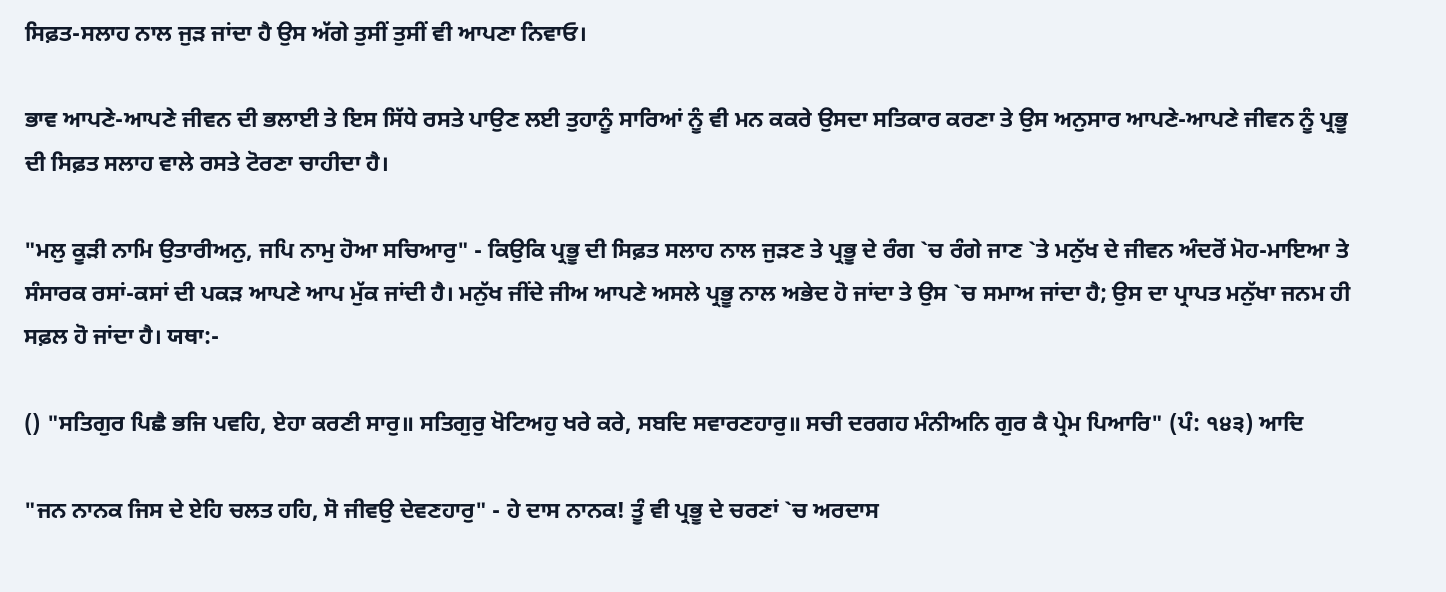ਸਿਫ਼ਤ-ਸਲਾਹ ਨਾਲ ਜੁੜ ਜਾਂਦਾ ਹੈ ਉਸ ਅੱਗੇ ਤੁਸੀਂ ਤੁਸੀਂ ਵੀ ਆਪਣਾ ਨਿਵਾਓ।

ਭਾਵ ਆਪਣੇ-ਆਪਣੇ ਜੀਵਨ ਦੀ ਭਲਾਈ ਤੇ ਇਸ ਸਿੱਧੇ ਰਸਤੇ ਪਾਉਣ ਲਈ ਤੁਹਾਨੂੰ ਸਾਰਿਆਂ ਨੂੰ ਵੀ ਮਨ ਕਕਰੇ ਉਸਦਾ ਸਤਿਕਾਰ ਕਰਣਾ ਤੇ ਉਸ ਅਨੁਸਾਰ ਆਪਣੇ-ਆਪਣੇ ਜੀਵਨ ਨੂੰ ਪ੍ਰਭੂ ਦੀ ਸਿਫ਼ਤ ਸਲਾਹ ਵਾਲੇ ਰਸਤੇ ਟੋਰਣਾ ਚਾਹੀਦਾ ਹੈ।

"ਮਲੁ ਕੂੜੀ ਨਾਮਿ ਉਤਾਰੀਅਨੁ, ਜਪਿ ਨਾਮੁ ਹੋਆ ਸਚਿਆਰੁ" - ਕਿਉਕਿ ਪ੍ਰਭੂ ਦੀ ਸਿਫ਼ਤ ਸਲਾਹ ਨਾਲ ਜੁੜਣ ਤੇ ਪ੍ਰਭੂ ਦੇ ਰੰਗ `ਚ ਰੰਗੇ ਜਾਣ `ਤੇ ਮਨੁੱਖ ਦੇ ਜੀਵਨ ਅੰਦਰੋਂ ਮੋਹ-ਮਾਇਆ ਤੇ ਸੰਸਾਰਕ ਰਸਾਂ-ਕਸਾਂ ਦੀ ਪਕੜ ਆਪਣੇ ਆਪ ਮੁੱਕ ਜਾਂਦੀ ਹੈ। ਮਨੁੱਖ ਜੀਂਦੇ ਜੀਅ ਆਪਣੇ ਅਸਲੇ ਪ੍ਰਭੂ ਨਾਲ ਅਭੇਦ ਹੋ ਜਾਂਦਾ ਤੇ ਉਸ `ਚ ਸਮਾਅ ਜਾਂਦਾ ਹੈ; ਉਸ ਦਾ ਪ੍ਰਾਪਤ ਮਨੁੱਖਾ ਜਨਮ ਹੀ ਸਫ਼ਲ ਹੋ ਜਾਂਦਾ ਹੈ। ਯਥਾ:-

() "ਸਤਿਗੁਰ ਪਿਛੈ ਭਜਿ ਪਵਹਿ, ਏਹਾ ਕਰਣੀ ਸਾਰੁ॥ ਸਤਿਗੁਰੁ ਖੋਟਿਅਹੁ ਖਰੇ ਕਰੇ, ਸਬਦਿ ਸਵਾਰਣਹਾਰੁ॥ ਸਚੀ ਦਰਗਹ ਮੰਨੀਅਨਿ ਗੁਰ ਕੈ ਪ੍ਰੇਮ ਪਿਆਰਿ" (ਪੰ: ੧੪੩) ਆਦਿ

"ਜਨ ਨਾਨਕ ਜਿਸ ਦੇ ਏਹਿ ਚਲਤ ਹਹਿ, ਸੋ ਜੀਵਉ ਦੇਵਣਹਾਰੁ" - ਹੇ ਦਾਸ ਨਾਨਕ! ਤੂੰ ਵੀ ਪ੍ਰਭੂ ਦੇ ਚਰਣਾਂ `ਚ ਅਰਦਾਸ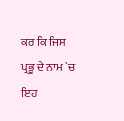ਕਰ ਕਿ ਜਿਸ ਪ੍ਰਭੂ ਦੇ ਨਾਮ `ਚ ਇਹ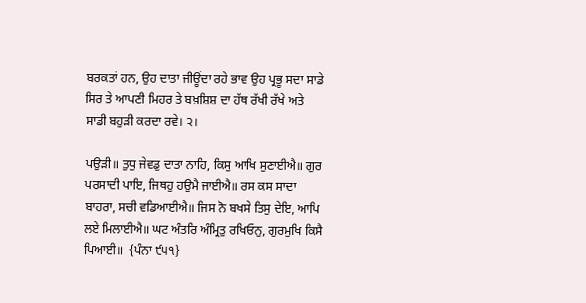ਬਰਕਤਾਂ ਹਨ, ਉਹ ਦਾਤਾ ਜੀਊਂਦਾ ਰਹੇ ਭਾਵ ਉਹ ਪ੍ਰਭੂ ਸਦਾ ਸਾਡੇ ਸਿਰ ਤੇ ਆਪਣੀ ਮਿਹਰ ਤੇ ਬਖ਼ਸ਼ਿਸ਼ ਦਾ ਹੱਥ ਰੱਖੀ ਰੱਖੇ ਅਤੇ ਸਾਡੀ ਬਹੁੜੀ ਕਰਦਾ ਰਵੇ। ੨।

ਪਉੜੀ॥ ਤੁਧੁ ਜੇਵਡੁ ਦਾਤਾ ਨਾਹਿ, ਕਿਸੁ ਆਖਿ ਸੁਣਾਈਐ॥ ਗੁਰ ਪਰਸਾਦੀ ਪਾਇ, ਜਿਥਹੁ ਹਉਮੈ ਜਾਈਐ॥ ਰਸ ਕਸ ਸਾਦਾ ਬਾਹਰਾ, ਸਚੀ ਵਡਿਆਈਐ॥ ਜਿਸ ਨੋ ਬਖਸੇ ਤਿਸੁ ਦੇਇ, ਆਪਿ ਲਏ ਮਿਲਾਈਐ॥ ਘਟ ਅੰਤਰਿ ਅੰਮ੍ਰਿਤੁ ਰਖਿਓਨੁ, ਗੁਰਮੁਖਿ ਕਿਸੈ ਪਿਆਈ॥  {ਪੰਨਾ ੯੫੧}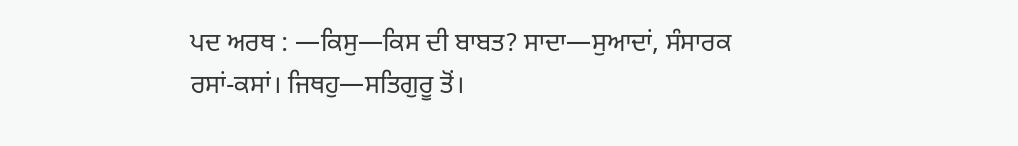ਪਦ ਅਰਥ : —ਕਿਸੁ—ਕਿਸ ਦੀ ਬਾਬਤ? ਸਾਦਾ—ਸੁਆਦਾਂ, ਸੰਸਾਰਕ ਰਸਾਂ-ਕਸਾਂ। ਜਿਥਹੁ—ਸਤਿਗੁਰੂ ਤੋਂ।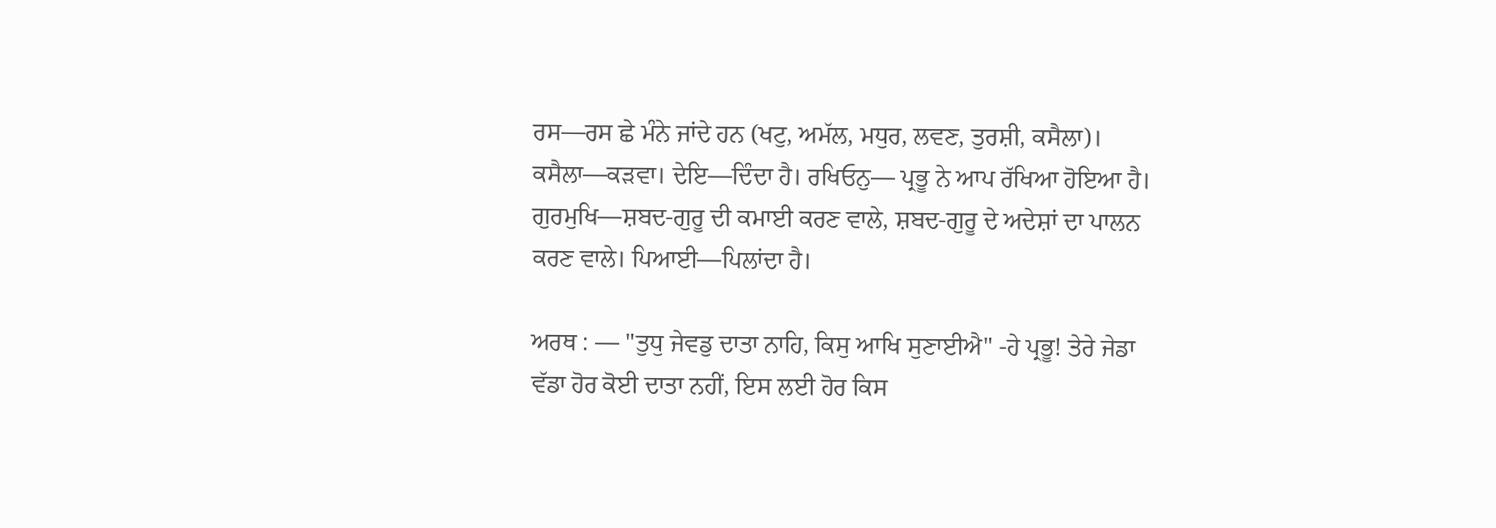ਰਸ—ਰਸ ਛੇ ਮੰਨੇ ਜਾਂਦੇ ਹਨ (ਖਟੁ, ਅਮੱਲ, ਮਧੁਰ, ਲਵਣ, ਤੁਰਸ਼ੀ, ਕਸੈਲਾ)। ਕਸੈਲਾ—ਕੜਵਾ। ਦੇਇ—ਦਿੰਦਾ ਹੈ। ਰਖਿਓਨੁ— ਪ੍ਰਭੂ ਨੇ ਆਪ ਰੱਖਿਆ ਹੋਇਆ ਹੈ। ਗੁਰਮੁਖਿ—ਸ਼ਬਦ-ਗੁਰੂ ਦੀ ਕਮਾਈ ਕਰਣ ਵਾਲੇ, ਸ਼ਬਦ-ਗੁਰੂ ਦੇ ਅਦੇਸ਼ਾਂ ਦਾ ਪਾਲਨ ਕਰਣ ਵਾਲੇ। ਪਿਆਈ—ਪਿਲਾਂਦਾ ਹੈ।

ਅਰਥ : — "ਤੁਧੁ ਜੇਵਡੁ ਦਾਤਾ ਨਾਹਿ, ਕਿਸੁ ਆਖਿ ਸੁਣਾਈਐ" -ਹੇ ਪ੍ਰਭੂ! ਤੇਰੇ ਜੇਡਾ ਵੱਡਾ ਹੋਰ ਕੋਈ ਦਾਤਾ ਨਹੀਂ, ਇਸ ਲਈ ਹੋਰ ਕਿਸ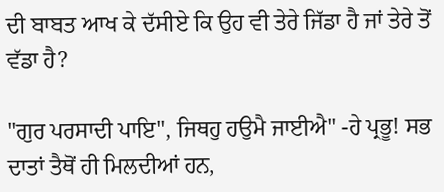ਦੀ ਬਾਬਤ ਆਖ ਕੇ ਦੱਸੀਏ ਕਿ ਉਹ ਵੀ ਤੇਰੇ ਜਿੱਡਾ ਹੈ ਜਾਂ ਤੇਰੇ ਤੋਂ ਵੱਡਾ ਹੈ?

"ਗੁਰ ਪਰਸਾਦੀ ਪਾਇ", ਜਿਥਹੁ ਹਉਮੈ ਜਾਈਐ" -ਹੇ ਪ੍ਰਭੂ! ਸਭ ਦਾਤਾਂ ਤੈਥੋਂ ਹੀ ਮਿਲਦੀਆਂ ਹਨ,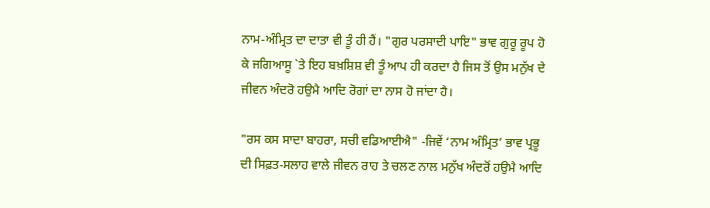ਨਾਮ-ਅੰਮ੍ਰਿਤ ਦਾ ਦਾਤਾ ਵੀ ਤੂੰ ਹੀ ਹੈਂ। "ਗੁਰ ਪਰਸਾਦੀ ਪਾਇ" ਭਾਵ ਗੁਰੂ ਰੂਪ ਹੋ ਕੇ ਜਗਿਆਸੂ `ਤੇ ਇਹ ਬਖ਼ਸ਼ਿਸ਼ ਵੀ ਤੂੰ ਆਪ ਹੀ ਕਰਦਾ ਹੈ ਜਿਸ ਤੋਂ ਉਸ ਮਨੁੱਖ ਦੇ ਜੀਵਨ ਅੰਦਰੋ ਹਉਮੈ ਆਦਿ ਰੋਗਾਂ ਦਾ ਨਾਸ ਹੋ ਜਾਂਦਾ ਹੈ।

"ਰਸ ਕਸ ਸਾਦਾ ਬਾਹਰਾ, ਸਚੀ ਵਡਿਆਈਐ" -ਜਿਵੇਂ ‘ਨਾਮ ਅੰਮ੍ਰਿਤ’ ਭਾਵ ਪ੍ਰਭੂ ਦੀ ਸਿਫ਼ਤ-ਸਲਾਹ ਵਾਲੇ ਜੀਵਨ ਰਾਹ ਤੇ ਚਲਣ ਨਾਲ ਮਨੁੱਖ ਅੰਦਰੋਂ ਹਉਮੈ ਆਦਿ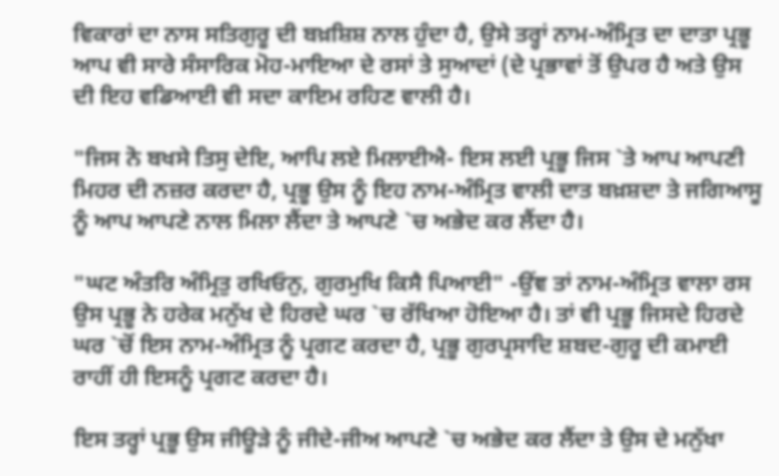ਵਿਕਾਰਾਂ ਦਾ ਨਾਸ ਸਤਿਗੁਰੂ ਦੀ ਬਖ਼ਸ਼ਿਸ਼ ਨਾਲ ਹੁੰਦਾ ਹੈ, ਉਸੇ ਤਰ੍ਹਾਂ ਨਾਮ-ਅੰਮ੍ਰਿਤ ਦਾ ਦਾਤਾ ਪ੍ਰਭੂ ਆਪ ਵੀ ਸਾਰੇ ਸੰਸਾਰਿਕ ਮੋਹ-ਮਾਇਆ ਦੇ ਰਸਾਂ ਤੇ ਸੁਆਦਾਂ (ਦੇ ਪ੍ਰਭਾਵਾਂ ਤੋਂ ਉਪਰ ਹੈ ਅਤੇ ਉਸ ਦੀ ਇਹ ਵਡਿਆਈ ਵੀ ਸਦਾ ਕਾਇਮ ਰਹਿਣ ਵਾਲੀ ਹੈ।

"ਜਿਸ ਨੋ ਬਖਸੇ ਤਿਸੁ ਦੇਇ, ਆਪਿ ਲਏ ਮਿਲਾਈਐ- ਇਸ ਲਈ ਪ੍ਰਭੂ ਜਿਸ `ਤੇ ਆਪ ਆਪਣੀ ਮਿਹਰ ਦੀ ਨਜ਼ਰ ਕਰਦਾ ਹੈ, ਪ੍ਰਭੂ ਉਸ ਨੂੰ ਇਹ ਨਾਮ-ਅੰਮ੍ਰਿਤ ਵਾਲੀ ਦਾਤ ਬਖ਼ਸ਼ਦਾ ਤੇ ਜਗਿਆਸੂ ਨੂੰ ਆਪ ਆਪਣੇ ਨਾਲ ਮਿਲਾ ਲੈਂਦਾ ਤੇ ਆਪਣੇ `ਚ ਅਭੇਦ ਕਰ ਲੈਂਦਾ ਹੈ।

"ਘਟ ਅੰਤਰਿ ਅੰਮ੍ਰਿਤੁ ਰਖਿਓਨੁ, ਗੁਰਮੁਖਿ ਕਿਸੈ ਪਿਆਈ" -ਉਂਞ ਤਾਂ ਨਾਮ-ਅੰਮ੍ਰਿਤ ਵਾਲਾ ਰਸ ਉਸ ਪ੍ਰਭੂ ਨੇ ਹਰੇਕ ਮਨੁੱਖ ਦੇ ਹਿਰਦੇ ਘਰ `ਚ ਰੱਖਿਆ ਹੋਇਆ ਹੈ। ਤਾਂ ਵੀ ਪ੍ਰਭੂ ਜਿਸਦੇ ਹਿਰਦੇ ਘਰ `ਚੋਂ ਇਸ ਨਾਮ-ਅੰਮ੍ਰਿਤ ਨੂੰ ਪ੍ਰਗਟ ਕਰਦਾ ਹੈ, ਪ੍ਰਭੂ ਗੁਰਪ੍ਰਸਾਦਿ ਸ਼ਬਦ-ਗੁਰੂ ਦੀ ਕਮਾਈ ਰਾਹੀਂ ਹੀ ਇਸਨੂੰ ਪ੍ਰਗਟ ਕਰਦਾ ਹੈ।

ਇਸ ਤਰ੍ਹਾਂ ਪ੍ਰਭੂ ਉਸ ਜੀਊੜੇ ਨੂੰ ਜੀਦੇ-ਜੀਅ ਆਪਣੇ `ਚ ਅਭੇਦ ਕਰ ਲੈਂਦਾ ਤੇ ਉਸ ਦੇ ਮਨੁੱਖਾ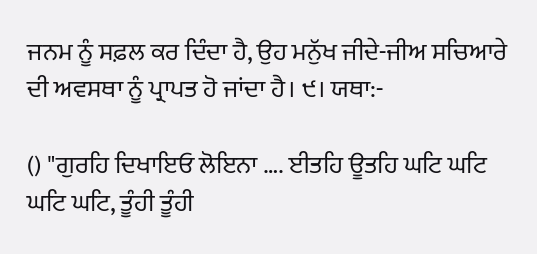ਜਨਮ ਨੂੰ ਸਫ਼ਲ ਕਰ ਦਿੰਦਾ ਹੈ, ਉਹ ਮਨੁੱਖ ਜੀਦੇ-ਜੀਅ ਸਚਿਆਰੇ ਦੀ ਅਵਸਥਾ ਨੂੰ ਪ੍ਰਾਪਤ ਹੋ ਜਾਂਦਾ ਹੈ। ੯। ਯਥਾ:-

() "ਗੁਰਹਿ ਦਿਖਾਇਓ ਲੋਇਨਾ …. ਈਤਹਿ ਊਤਹਿ ਘਟਿ ਘਟਿ ਘਟਿ ਘਟਿ, ਤੂੰਹੀ ਤੂੰਹੀ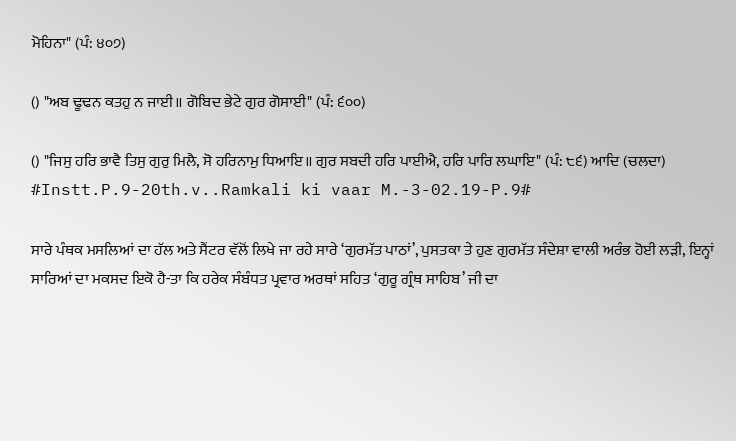ਮੋਹਿਨਾ" (ਪੰ: ੪੦੭)

() "ਅਬ ਢੂਢਨ ਕਤਹੁ ਨ ਜਾਈ॥ ਗੋਬਿਦ ਭੇਟੇ ਗੁਰ ਗੋਸਾਈ" (ਪੰ: ੬੦੦)

() "ਜਿਸੁ ਹਰਿ ਭਾਵੈ ਤਿਸੁ ਗੁਰੁ ਮਿਲੈ, ਸੋ ਹਰਿਨਾਮੁ ਧਿਆਇ॥ ਗੁਰ ਸਬਦੀ ਹਰਿ ਪਾਈਐ, ਹਰਿ ਪਾਰਿ ਲਘਾਇ" (ਪੰ: ੮੬) ਆਦਿ (ਚਲਦਾ) #Instt.P.9-20th.v..Ramkali ki vaar M.-3-02.19-P.9#

ਸਾਰੇ ਪੰਥਕ ਮਸਲਿਆਂ ਦਾ ਹੱਲ ਅਤੇ ਸੈਂਟਰ ਵੱਲੋਂ ਲਿਖੇ ਜਾ ਰਹੇ ਸਾਰੇ ‘ਗੁਰਮੱਤ ਪਾਠਾਂ’, ਪੁਸਤਕਾ ਤੇ ਹੁਣ ਗੁਰਮੱਤ ਸੰਦੇਸ਼ਾ ਵਾਲੀ ਅਰੰਭ ਹੋਈ ਲੜੀ, ਇਨ੍ਹਾਂ ਸਾਰਿਆਂ ਦਾ ਮਕਸਦ ਇਕੋ ਹੈ-ਤਾ ਕਿ ਹਰੇਕ ਸੰਬੰਧਤ ਪ੍ਰਵਾਰ ਅਰਥਾਂ ਸਹਿਤ ‘ਗੁਰੂ ਗ੍ਰੰਥ ਸਾਹਿਬ’ ਜੀ ਦਾ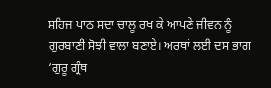ਸਹਿਜ ਪਾਠ ਸਦਾ ਚਾਲੂ ਰਖ ਕੇ ਆਪਣੇ ਜੀਵਨ ਨੂੰ ਗੁਰਬਾਣੀ ਸੋਝੀ ਵਾਲਾ ਬਣਾਏ। ਅਰਥਾਂ ਲਈ ਦਸ ਭਾਗ ‘ਗੁਰੂ ਗ੍ਰੰਥ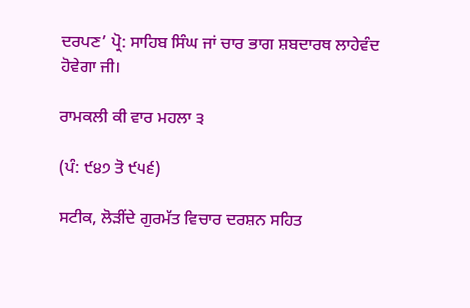ਦਰਪਣ’ ਪ੍ਰੋ: ਸਾਹਿਬ ਸਿੰਘ ਜਾਂ ਚਾਰ ਭਾਗ ਸ਼ਬਦਾਰਥ ਲਾਹੇਵੰਦ ਹੋਵੇਗਾ ਜੀ।

ਰਾਮਕਲੀ ਕੀ ਵਾਰ ਮਹਲਾ ੩

(ਪੰ: ੯੪੭ ਤੋ ੯੫੬)

ਸਟੀਕ, ਲੋੜੀਂਦੇ ਗੁਰਮੱਤ ਵਿਚਾਰ ਦਰਸ਼ਨ ਸਹਿਤ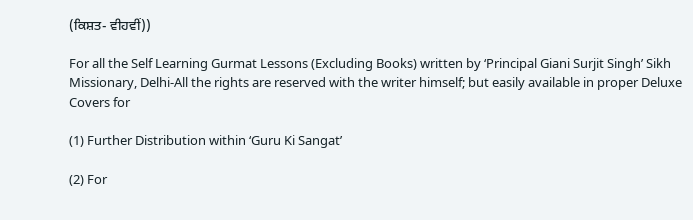(ਕਿਸ਼ਤ- ਵੀਹਵੀਂ))

For all the Self Learning Gurmat Lessons (Excluding Books) written by ‘Principal Giani Surjit Singh’ Sikh Missionary, Delhi-All the rights are reserved with the writer himself; but easily available in proper Deluxe Covers for

(1) Further Distribution within ‘Guru Ki Sangat’

(2) For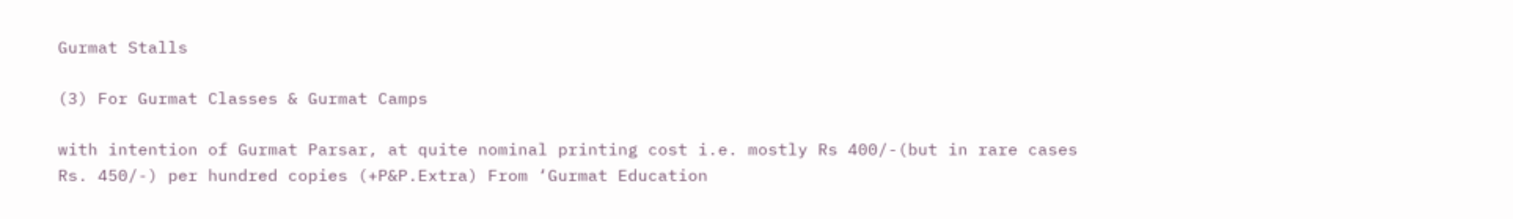Gurmat Stalls

(3) For Gurmat Classes & Gurmat Camps

with intention of Gurmat Parsar, at quite nominal printing cost i.e. mostly Rs 400/-(but in rare cases Rs. 450/-) per hundred copies (+P&P.Extra) From ‘Gurmat Education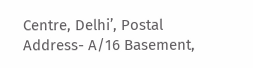Centre, Delhi’, Postal Address- A/16 Basement,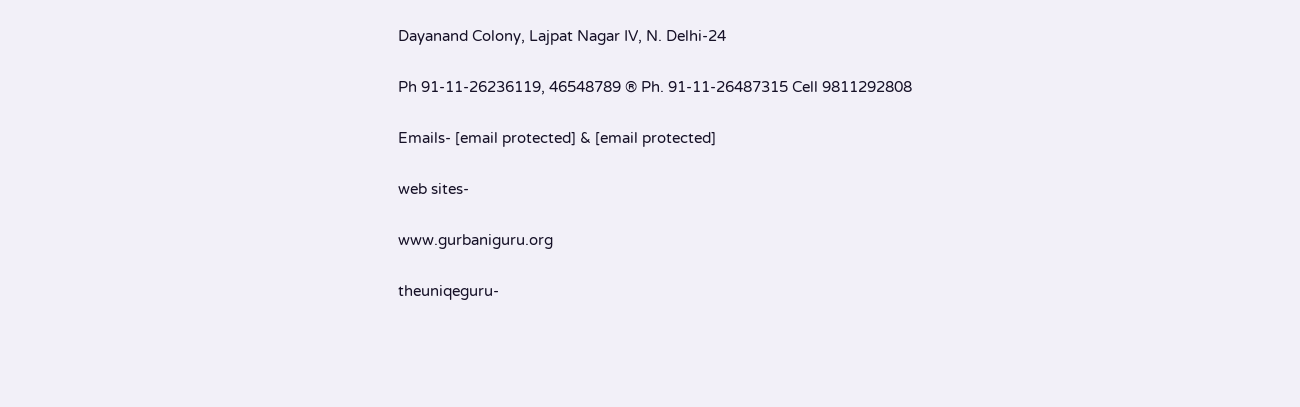Dayanand Colony, Lajpat Nagar IV, N. Delhi-24

Ph 91-11-26236119, 46548789 ® Ph. 91-11-26487315 Cell 9811292808

Emails- [email protected] & [email protected]

web sites-

www.gurbaniguru.org

theuniqeguru-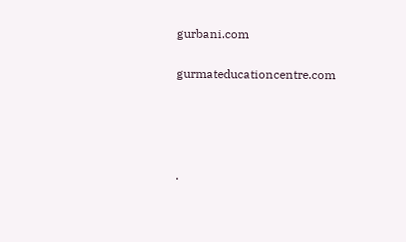gurbani.com

gurmateducationcentre.com




.